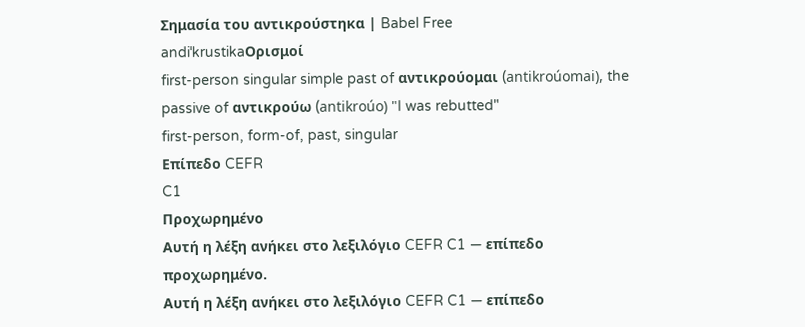Σημασία του αντικρούστηκα | Babel Free
andiˈkrustikaΟρισμοί
first-person singular simple past of αντικρούομαι (antikroúomai), the passive of αντικρούω (antikroúo) "I was rebutted"
first-person, form-of, past, singular
Επίπεδο CEFR
C1
Προχωρημένο
Αυτή η λέξη ανήκει στο λεξιλόγιο CEFR C1 — επίπεδο προχωρημένο.
Αυτή η λέξη ανήκει στο λεξιλόγιο CEFR C1 — επίπεδο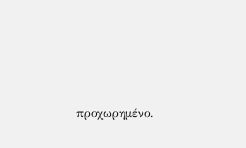προχωρημένο.